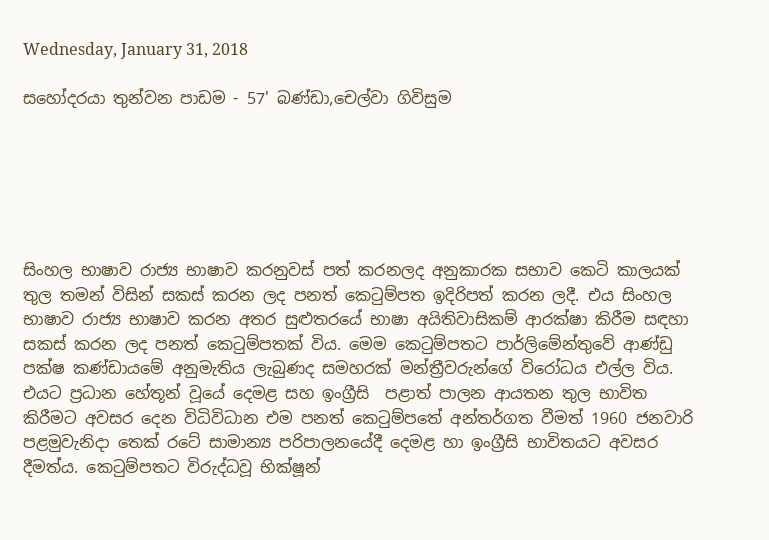Wednesday, January 31, 2018

සහෝදරයා තුන්වන පාඩම - 57' බණ්ඩා,චෙල්වා ගිවිසුම






සිංහල භාෂාව රාජ්‍ය භාෂාව කරනුවස් පත් කරනලද අනුකාරක සභාව කෙටි කාලයක් තුල තමන් විසින් සකස් කරන ලද පනත් කෙටුම්පත ඉදිරිපත් කරන ලදී. එය සිංහල භාෂාව රාජ්‍ය භාෂාව කරන අතර සුළුතරයේ භාෂා අයිතිවාසිකම් ආරක්ෂා කිරීම සඳහා සකස් කරන ලද පනත් කෙටුම්පතක් විය. මෙම කෙටුම්පතට පාර්ලිමේන්තුවේ ආණ්ඩු පක්ෂ කණ්ඩායමේ අනුමැතිය ලැබුණද සමහරක් මන්ත්‍රීවරුන්ගේ විරෝධය එල්ල විය. එයට ප්‍රධාන හේතූන් වූයේ දෙමළ සහ ඉංග්‍රීසි  පළාත් පාලන ආයතන තුල භාවිත කිරීමට අවසර දෙන විධිවිධාන එම පනත් කෙටුම්පතේ අන්තර්ගත වීමත් 1960 ජනවාරි පළමුවැනිදා තෙක් රටේ සාමාන්‍ය පරිපාලනයේදී දෙමළ හා ඉංග්‍රීසි භාවිතයට අවසර දීමත්ය. කෙටුම්පතට විරුද්ධවූ භික්ෂූන්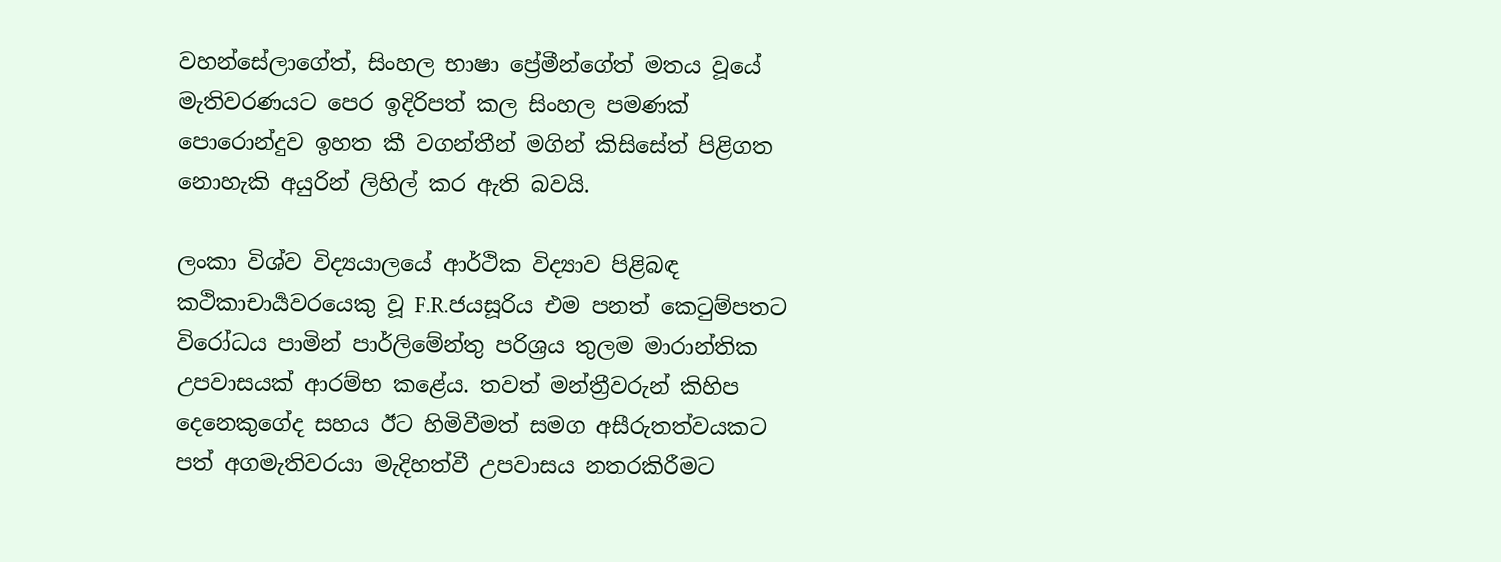වහන්සේලාගේත්, සිංහල භාෂා ප්‍රේමීන්ගේත් මතය වූයේ මැතිවරණයට පෙර ඉදිරිපත් කල සිංහල පමණක් පොරොන්දුව ඉහත කී වගන්තීන් මගින් කිසිසේත් පිළිගත නොහැකි අයුරින් ලිහිල් කර ඇති බවයි.

ලංකා විශ්ව විද්‍යයාලයේ ආර්ථික විද්‍යාව පිළිබඳ කථිකාචාර්‍යවරයෙකු වූ F.R.ජයසූරිය එම පනත් කෙටුම්පතට විරෝධය පාමින් පාර්ලිමේන්තු පරිශ්‍රය තුලම මාරාන්තික උපවාසයක් ආරම්භ කළේය. තවත් මන්ත්‍රීවරුන් කිහිප දෙනෙකුගේද සහය ඊට හිමිවීමත් සමග අසීරුතත්වයකට පත් අගමැතිවරයා මැදිහත්වී උපවාසය නතරකිරීමට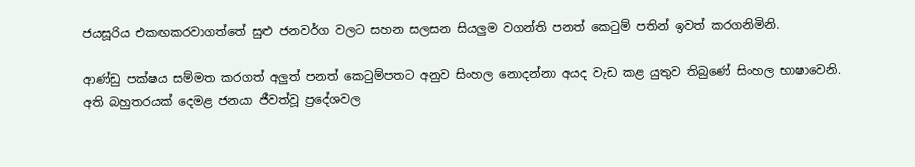ජයසූරිය එකඟකරවාගත්තේ සුළු ජනවර්ග වලට සහන සලසන සියලුම වගන්ති පනත් කෙටුම් පතින් ඉවත් කරගනිමිනි.

ආණ්ඩු පක්ෂය සම්මත කරගත් අලුත් පනත් කෙටුම්පතට අනුව සිංහල නොදන්නා අයද වැඩ කළ යුතුව තිබුණේ සිංහල භාෂාවෙනි. අති බහුතරයක් දෙමළ ජනයා ජීවත්වූ ප්‍රදේශවල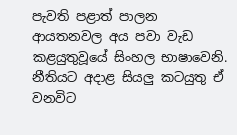පැවති පළාත් පාලන ආයතනවල අය පවා වැඩ කළයුතුවූයේ සිංහල භාෂාවෙනි. නීතියට අදාළ සියලු කටයුතු ඒ වනවිට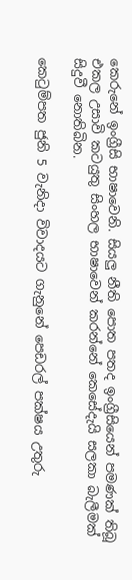කෙරුනේ ඉංග්‍රීසි භාෂාවෙනි. සියලු නීති පොත පතද ඉංග්‍රීසියෙන් පමණක් තිබූ එකල උසාවි කටයුතු සිංහල භාෂාවෙන් කරන්නේ කෙසේදැයි සලකා බැලීමක් සිදුවී නොතිබින.

කෙටුම්පත ජුනි 5 වැනිදා විවාදයට ගැනුනේ පෙඩරල් පක්ෂය උතුරු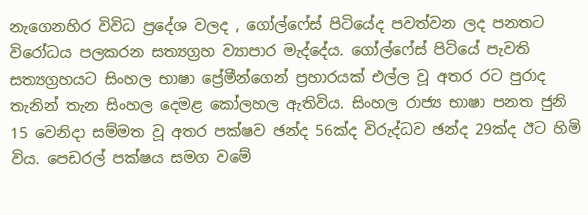නැගෙනහිර විවිධ ප්‍රදේශ වලද , ගෝල්ෆේස් පිටියේද පවත්වන ලද පනතට විරෝධය පලකරන සත්‍යග්‍රහ ව්‍යාපාර මැද්දේය. ගෝල්ෆේස් පිටියේ පැවති සත්‍යග්‍රහයට සිංහල භාෂා ප්‍රේමීන්ගෙන් ප්‍රහාරයක් එල්ල වූ අතර රට පුරාද තැනින් තැන සිංහල දෙමළ කෝලහල ඇතිවිය. සිංහල රාජ්‍ය භාෂා පනත ජුනි 15 වෙනිදා සම්මත වූ අතර පක්ෂව ඡන්ද 56ක්ද විරුද්ධව ඡන්ද 29ක්ද ඊට හිමි විය. පෙඩරල් පක්ෂය සමග වමේ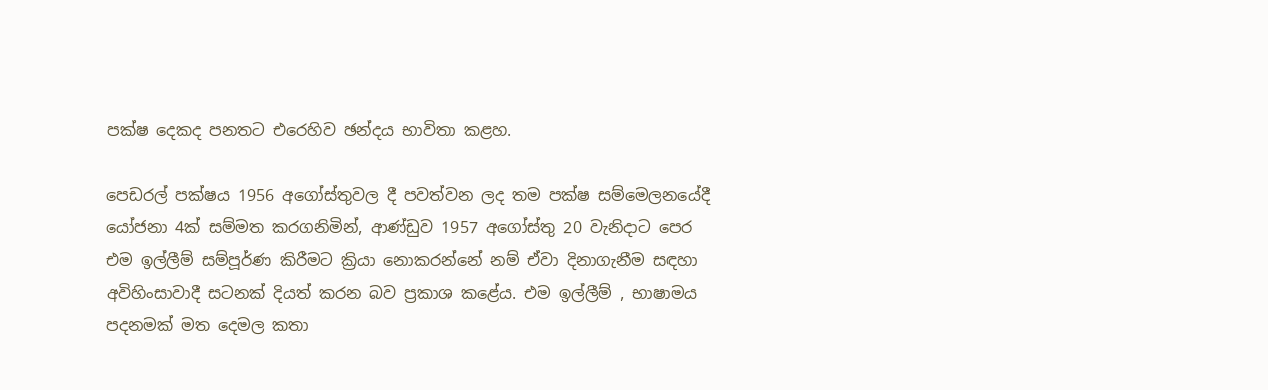පක්ෂ දෙකද පනතට එරෙහිව ඡන්දය භාවිතා කළහ.

පෙඩරල් පක්ෂය 1956 අගෝස්තුවල දී පවත්වන ලද තම පක්ෂ සම්මෙලනයේදී යෝජනා 4ක් සම්මත කරගනිමින්, ආණ්ඩුව 1957 අගෝස්තු 20 වැනිදාට පෙර එම ඉල්ලීම් සම්පූර්ණ කිරීමට ක්‍රියා නොකරන්නේ නම් ඒවා දිනාගැනීම සඳහා අවිහිංසාවාදී සටනක් දියත් කරන බව ප්‍රකාශ කළේය. එම ඉල්ලීම් , භාෂාමය පදනමක් මත දෙමල කතා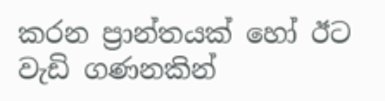කරන ප්‍රාන්තයක් හෝ ඊට වැඩි ගණනකින්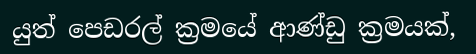යුත් පෙඩරල් ක්‍රමයේ ආණ්ඩු ක්‍රමයක්,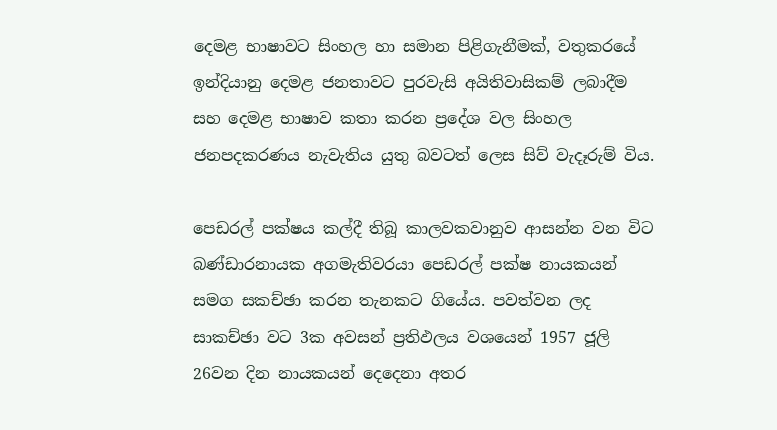දෙමළ භාෂාවට සිංහල හා සමාන පිළිගැනීමක්, වතුකරයේ ඉන්දියානු දෙමළ ජනතාවට පුරවැසි අයිතිවාසිකම් ලබාදීම සහ දෙමළ භාෂාව කතා කරන ප්‍රදේශ වල සිංහල ජනපදකරණය නැවැතිය යුතු බවටත් ලෙස සිව් වැදෑරුම් විය.

පෙඩරල් පක්ෂය කල්දී තිබූ කාලවකවානුව ආසන්න වන විට බණ්ඩාරනායක අගමැතිවරයා පෙඩරල් පක්ෂ නායකයන් සමග සකච්ඡා කරන තැනකට ගියේය. පවත්වන ලද සාකච්ඡා වට 3ක අවසන් ප්‍රතිඵලය වශයෙන් 1957 ජූලි 26වන දින නායකයන් දෙදෙනා අතර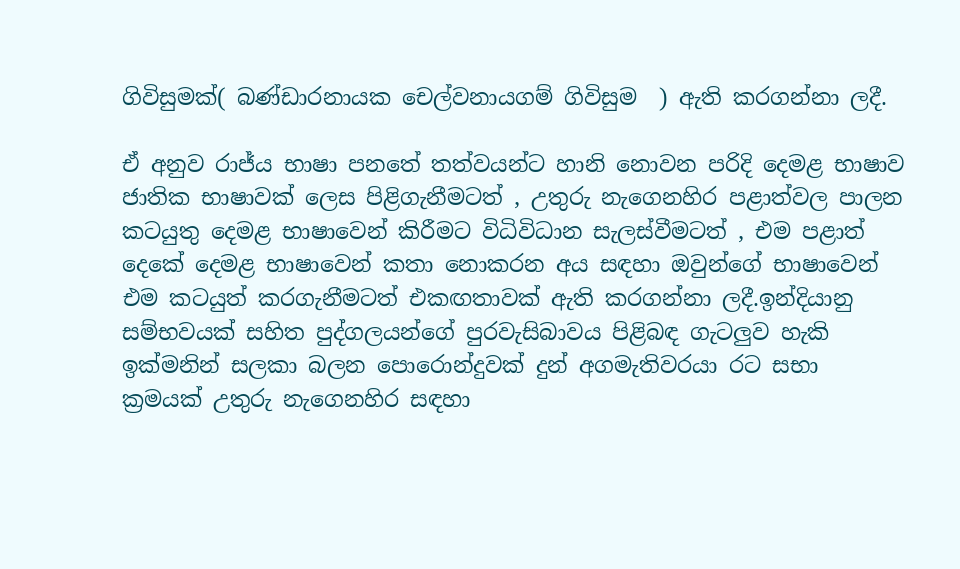ගිවිසුමක්( බණ්ඩාරනායක චෙල්වනායගම් ගිවිසුම  ) ඇති කරගන්නා ලදී.

ඒ අනුව රාජ්ය භාෂා පනතේ තත්වයන්ට හානි නොවන පරිදි දෙමළ භාෂාව ජාතික භාෂාවක් ලෙස පිළිගැනීමටත් , උතුරු නැගෙනහිර පළාත්වල පාලන කටයුතු දෙමළ භාෂාවෙන් කිරීමට විධිවිධාන සැලස්වීමටත් , එම පළාත් දෙකේ දෙමළ භාෂාවෙන් කතා නොකරන අය සඳහා ඔවුන්ගේ භාෂාවෙන් එම කටයුත් කරගැනීමටත් එකඟතාවක් ඇති කරගන්නා ලදී.ඉන්දියානු සම්භවයක් සහිත පුද්ගලයන්ගේ පුරවැසිබාවය පිළිබඳ ගැටලුව හැකි ඉක්මනින් සලකා බලන පොරොන්දුවක් දුන් අගමැතිවරයා රට සභා ක්‍රමයක් උතුරු නැගෙනහිර සඳහා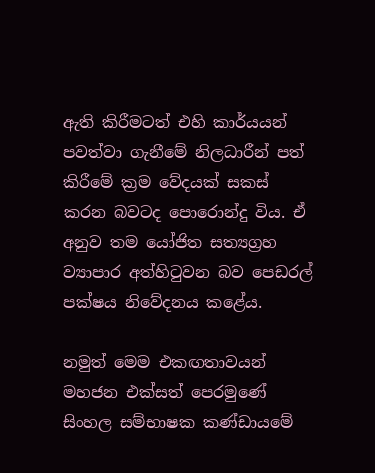ඇති කිරීමටත් එහි කාර්යයන් පවත්වා ගැනීමේ නිලධාරීන් පත් කිරීමේ ක්‍රම වේදයක් සකස් කරන බවටද පොරොන්දු විය. ඒ අනුව තම යෝජිත සත්‍යග්‍රහ ව්‍යාපාර අත්හිටුවන බව පෙඩරල් පක්ෂය නිවේදනය කළේය.

නමුත් මෙම එකඟතාවයන් මහජන එක්සත් පෙරමුණේ සිංහල සම්භාෂක කණ්ඩායමේ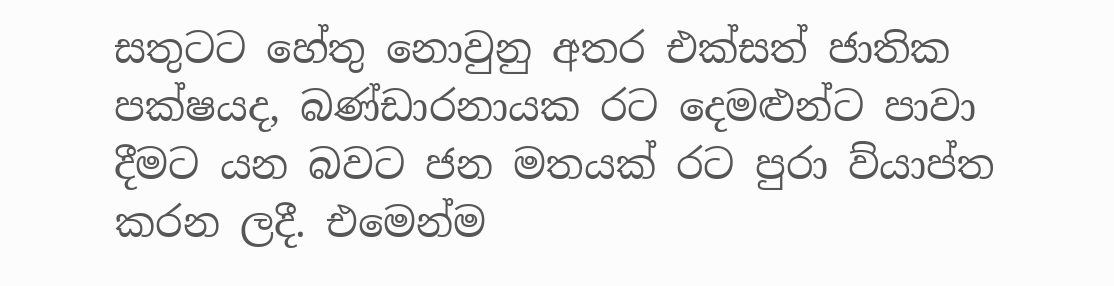සතුටට හේතු නොවුනු අතර එක්සත් ජාතික පක්ෂයද, බණ්ඩාරනායක රට දෙමළුන්ට පාවා දීමට යන බවට ජන මතයක් රට පුරා ව්යාප්ත කරන ලදී. එමෙන්ම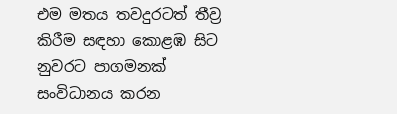එම මතය තවදුරටත් තීව්‍ර කිරීම සඳහා කොළඹ සිට නුවරට පාගමනක් සංවිධානය කරන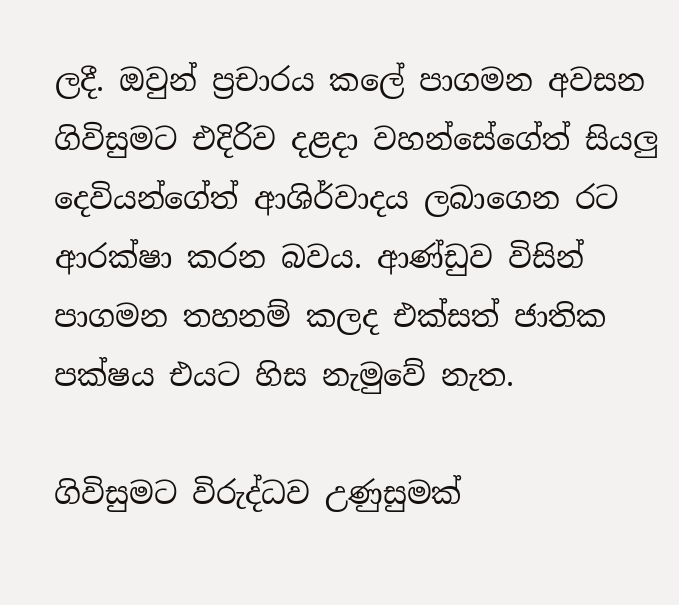ලදී. ඔවුන් ප්‍රචාරය කලේ පාගමන අවසන ගිවිසුමට එදිරිව දළදා වහන්සේගේත් සියලු දෙවියන්ගේත් ආශිර්වාදය ලබාගෙන රට ආරක්ෂා කරන බවය. ආණ්ඩුව විසින් පාගමන තහනම් කලද එක්සත් ජාතික පක්ෂය එයට හිස නැමුවේ නැත.

ගිවිසුමට විරුද්ධව උණුසුමක්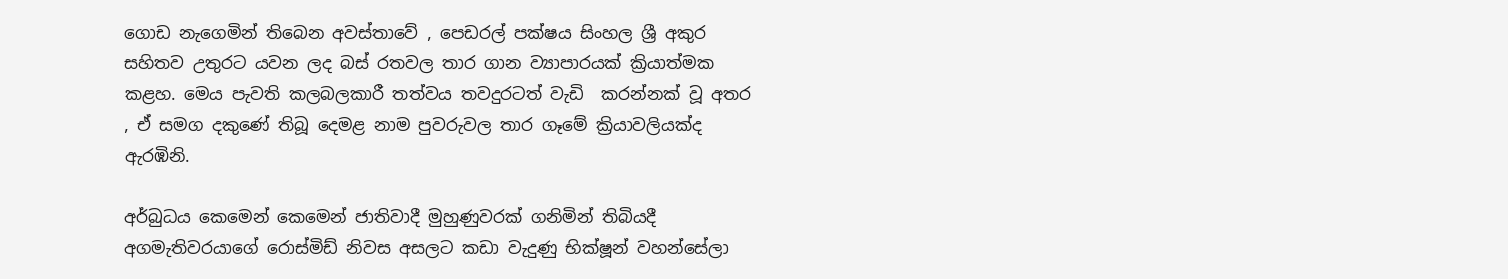ගොඩ නැගෙමින් තිබෙන අවස්තාවේ , පෙඩරල් පක්ෂය සිංහල ශ්‍රී අකුර සහිතව උතුරට යවන ලද බස් රතවල තාර ගාන ව්‍යාපාරයක් ක්‍රියාත්මක කළහ. මෙය පැවති කලබලකාරී තත්වය තවදුරටත් වැඩි  කරන්නක් වූ අතර , ඒ සමග දකුණේ තිබූ දෙමළ නාම පුවරුවල තාර ගෑමේ ක්‍රියාවලියක්ද ඇරඹිනි.

අර්බුධය කෙමෙන් කෙමෙන් ජාතිවාදී මුහුණුවරක් ගනිමින් තිබියදී අගමැතිවරයාගේ රොස්මිඩ් නිවස අසලට කඩා වැදුණු භික්ෂූන් වහන්සේලා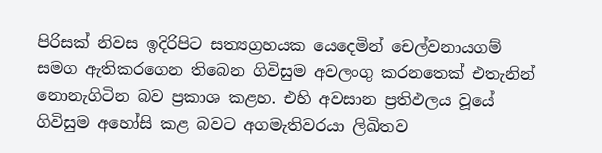පිරිසක් නිවස ඉදිරිපිට සත්‍යග්‍රහයක යෙදෙමින් චෙල්වනායගම් සමග ඇතිකරගෙන තිබෙන ගිවිසුම අවලංගු කරනතෙක් එතැනින් නොනැගිටින බව ප්‍රකාශ කළහ. එහි අවසාන ප්‍රතිඵලය වූයේ ගිවිසුම අහෝසි කළ බවට අගමැතිවරයා ලිඛිතව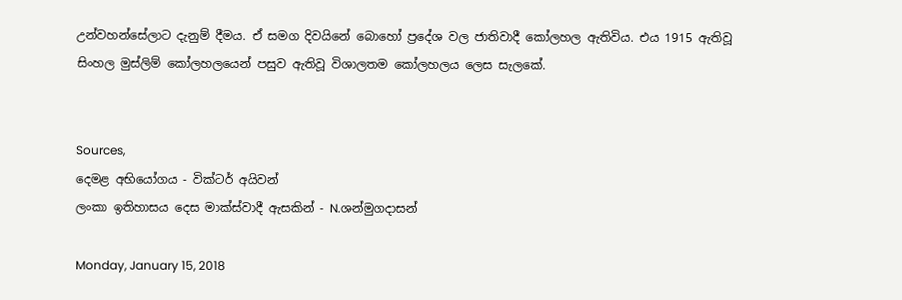උන්වහන්සේලාට දැනුම් දීමය. ඒ සමග දිවයිනේ බොහෝ ප්‍රදේශ වල ජාතිවාදී කෝලහල ඇතිවිය. එය 1915 ඇතිවූ සිංහල මුස්ලිම් කෝලහලයෙන් පසුව ඇතිවූ විශාලතම කෝලහලය ලෙස සැලකේ.


Sources,
දෙමළ අභියෝගය - වික්ටර් අයිවන්
ලංකා ඉතිහාසය දෙස මාක්ස්වාදී ඇසකින් - N.ශන්මුගදාසන්

Monday, January 15, 2018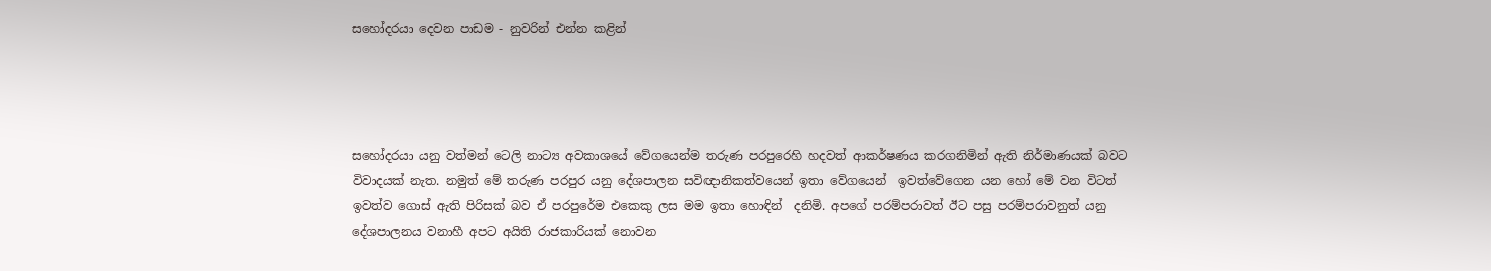සහෝදරයා දෙවන පාඩම - නුවරින් එන්න කළින්




සහෝදරයා යනු වත්මන් ටෙලි නාට්‍ය අවකාශයේ වේගයෙන්ම තරුණ පරපුරෙහි හදවත් ආකර්ෂණය කරගනිමින් ඇති නිර්මාණයක් බවට විවාදයක් නැත. නමුත් මේ තරුණ පරපුර යනු දේශපාලන සවිඥානිකත්වයෙන් ඉතා වේගයෙන්  ඉවත්වේගෙන යන හෝ මේ වන විටත් ඉවත්ව ගොස් ඇති පිරිසක් බව ඒ පරපුරේම එකෙකු ලස මම ඉතා හොඳින්  දනිමි. අපගේ පරම්පරාවත් ඊට පසු පරම්පරාවනුත් යනු දේශපාලනය වනාහී අපට අයිති රාජකාරියක් නොවන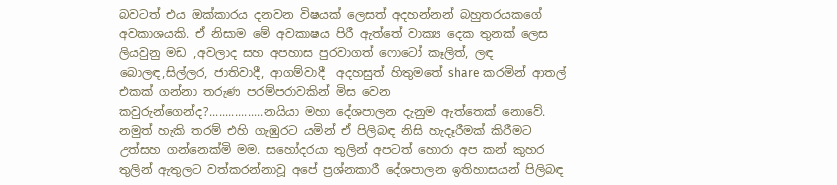බවටත් එය ඔක්කාරය දනවන විෂයක් ලෙසත් අදහන්නන් බහුතරයකගේ අවකාශයකි. ඒ නිසාම මේ අවකාෂය පිරී ඇත්තේ වාක්‍ය දෙක තුනක් ලෙස ලියවුනු මඩ ,අවලාද සහ අපහාස පුරවාගත් ෆොටෝ කෑලිත්, ලඳ බොලඳ,සිල්ලර, ජාතිවාදී, ආගම්වාදී  අදහසුත් හිතුමතේ share කරමින් ආතල් එකක් ගන්නා තරුණ පරම්පරාවකින් මිස වෙන කවුරුන්ගෙන්ද?.................නයියා මහා දේශපාලන දැනුම ඇත්තෙක් නොවේ. නමුත් හැකි තරම් එහි ගැඹුරට යමින් ඒ පිලිබඳ නිසි හැදෑරීමක් කිරීමට උත්සහ ගන්නෙක්මි මම. සහෝදරයා තුලින් අපටත් හොරා අප කන් කුහර තුලින් ඇතුලට වත්කරන්නාවූ අපේ ප්‍රශ්නකාරී දේශපාලන ඉතිහාසයන් පිලිබඳ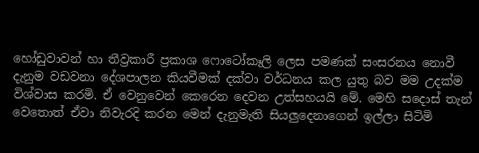හෝඩුවාවන් හා තීව්‍රකාරී ප්‍රකාශ ෆොටෝකෑලි ලෙස පමණක් සංසරනය නොවී දැනුම වඩවනා දේශපාලන කියවීමක් දක්වා වර්ධනය කල යුතු බව මම උදක්ම විශ්වාස කරමි. ඒ වෙනුවෙන් කෙරෙන දෙවන උත්සහයයි මේ. මෙහි සදොස් තැන් වෙතොත් ඒවා නිවැරදි කරන මෙන් දැනුමැති සියලුදෙනාගෙන් ඉල්ලා සිටිමි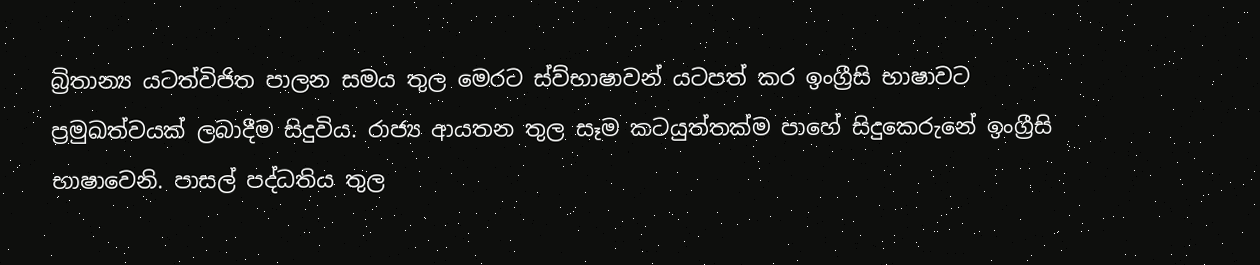බ්‍රිතාන්‍ය යටත්විජිත පාලන සමය තුල මෙරට ස්ව්භාෂාවන් යටපත් කර ඉංග්‍රීසි භාෂාවට ප්‍රමුඛත්වයක් ලබාදීම සිදුවිය. රාජ්‍ය ආයතන තුල සෑම කටයුත්තක්ම පාහේ සිදුකෙරුනේ ඉංග්‍රීසි භාෂාවෙනි. පාසල් පද්ධතිය තුල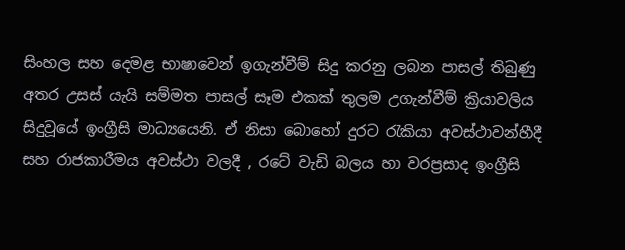සිංහල සහ දෙමළ භාෂාවෙන් ඉගැන්වීම් සිදු කරනු ලබන පාසල් තිබුණු අතර උසස් යැයි සම්මත පාසල් සෑම එකක් තුලම උගැන්වීම් ක්‍රියාවලිය සිදුවූයේ ඉංග්‍රීසි මාධ්‍යයෙනි. ඒ නිසා බොහෝ දුරට රැකියා අවස්ථාවන්හීදී සහ රාජකාරීමය අවස්ථා වලදී , රටේ වැඩි බලය හා වරප්‍රසාද ඉංග්‍රීසි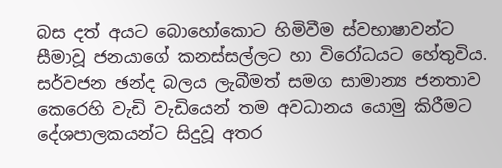බස දත් අයට බොහෝකොට හිමිවීම ස්වභාෂාවන්ට සීමාවූ ජනයාගේ කනස්සල්ලට හා විරෝධයට හේතුවිය. සර්වජන ඡන්ද බලය ලැබීමත් සමග සාමාන්‍ය ජනතාව කෙරෙහි වැඩි වැඩියෙන් තම අවධානය යොමු කිරීමට දේශපාලකයන්ට සිදුවූ අතර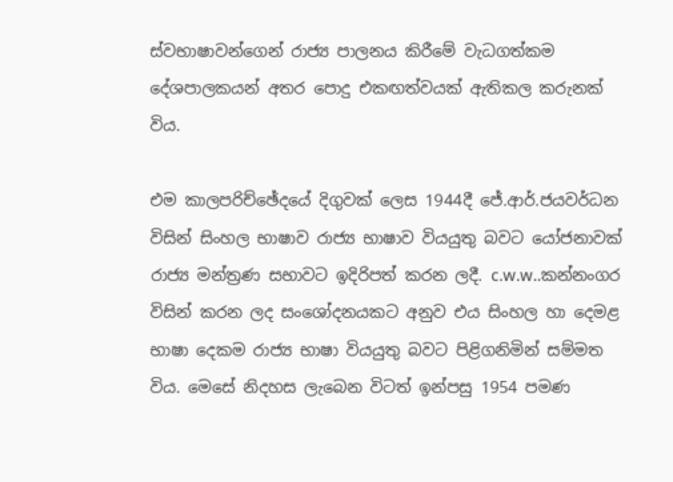ස්වභාෂාවන්ගෙන් රාජ්‍ය පාලනය කිරීමේ වැධගත්කම දේශපාලකයන් අතර පොදු එකඟත්වයක් ඇතිකල කරුනක් විය.

එම කාලපරිච්ඡේදයේ දිගුවක් ලෙස 1944දී ජේ.ආර්.ජයවර්ධන විසින් සිංහල භාෂාව රාජ්‍ය භාෂාව වියයුතු බවට යෝජනාවක් රාජ්‍ය මන්ත්‍රණ සභාවට ඉදිරිපත් කරන ලදී. c.w.w..කන්නංගර විසින් කරන ලද සංශෝදනයකට අනුව එය සිංහල හා දෙමළ භාෂා දෙකම රාජ්‍ය භාෂා වියයුතු බවට පිළිගනිමින් සම්මත විය. මෙසේ නිදහස ලැබෙන විටත් ඉන්පසු 1954 පමණ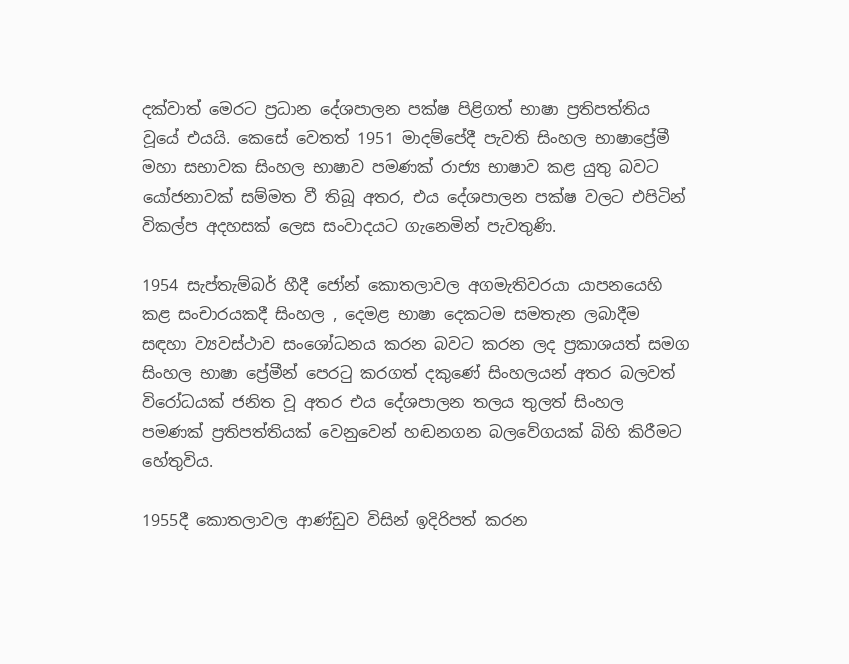දක්වාත් මෙරට ප්‍රධාන දේශපාලන පක්ෂ පිළිගත් භාෂා ප්‍රතිපත්තිය වූයේ එයයි. කෙසේ වෙතත් 1951 මාදම්පේදී පැවති සිංහල භාෂාප්‍රේමී මහා සභාවක සිංහල භාෂාව පමණක් රාජ්‍ය භාෂාව කළ යුතු බවට යෝජනාවක් සම්මත වී තිබූ අතර, එය දේශපාලන පක්ෂ වලට එපිටින් විකල්ප අදහසක් ලෙස සංවාදයට ගැනෙමින් පැවතුණි.

1954 සැප්තැම්බර් හීදී ජෝන් කොතලාවල අගමැතිවරයා යාපනයෙහි කළ සංචාරයකදී සිංහල , දෙමළ භාෂා දෙකටම සමතැන ලබාදීම සඳහා ව්‍යවස්ථාව සංශෝධනය කරන බවට කරන ලද ප්‍රකාශයත් සමග සිංහල භාෂා ප්‍රේමීන් පෙරටු කරගත් දකුණේ සිංහලයන් අතර බලවත් විරෝධයක් ජනිත වූ අතර එය දේශපාලන තලය තුලත් සිංහල පමණක් ප්‍රතිපත්තියක් වෙනුවෙන් හඬනගන බලවේගයක් බිහි කිරීමට හේතුවිය.

1955දී කොතලාවල ආණ්ඩුව විසින් ඉදිරිපත් කරන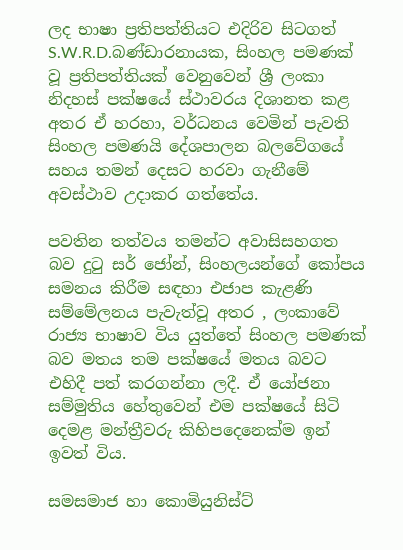ලද භාෂා ප්‍රතිපත්තියට එදිරිව සිටගත් S.W.R.D.බණ්ඩාරනායක, සිංහල පමණක් වූ ප්‍රතිපත්තියක් වෙනුවෙන් ශ්‍රී ලංකා නිදහස් පක්ෂයේ ස්ථාවරය දිශානත කළ අතර ඒ හරහා, වර්ධනය වෙමින් පැවති සිංහල පමණයි දේශපාලන බලවේගයේ සහය තමන් දෙසට හරවා ගැනීමේ අවස්ථාව උදාකර ගත්තේය.

පවතින තත්වය තමන්ට අවාසිසහගත බව දුටු සර් ජෝන්, සිංහලයන්ගේ කෝපය සමනය කිරීම සඳහා එජාප කැළණි සම්මේලනය පැවැත්වූ අතර , ලංකාවේ රාජ්‍ය භාෂාව විය යුත්තේ සිංහල පමණක් බව මතය තම පක්ෂයේ මතය බවට එහිදී පත් කරගන්නා ලදී. ඒ යෝජනා සම්මුතිය හේතුවෙන් එම පක්ෂයේ සිටි දෙමළ මන්ත්‍රීවරු කිහිපදෙනෙක්ම ඉන් ඉවත් විය.

සමසමාජ හා කොමියුනිස්ට්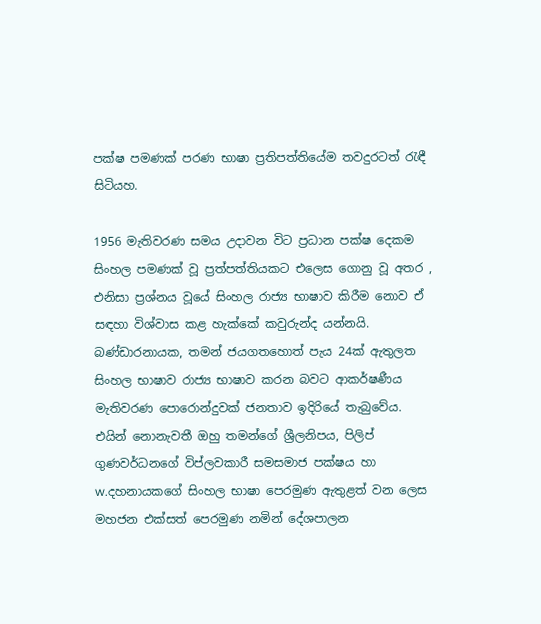පක්ෂ පමණක් පරණ භාෂා ප්‍රතිපත්තියේම තවදුරටත් රැඳී සිටියහ.

1956 මැතිවරණ සමය උදාවන විට ප්‍රධාන පක්ෂ දෙකම සිංහල පමණක් වූ ප්‍රත්පත්තියකට එලෙස ගොනු වූ අතර , එනිසා ප්‍රශ්නය වූයේ සිංහල රාජ්‍ය භාෂාව කිරීම නොව ඒ සඳහා විශ්වාස කළ හැක්කේ කවුරුන්ද යන්නයි. බණ්ඩාරනායක, තමන් ජයගතහොත් පැය 24ක් ඇතුලත සිංහල භාෂාව රාජ්‍ය භාෂාව කරන බවට ආකර්ෂණීය මැතිවරණ පොරොන්දුවක් ජනතාව ඉදිරියේ තැබුවේය. එයින් නොනැවතී ඔහු තමන්ගේ ශ්‍රීලනිපය, පිලිප් ගුණවර්ධනගේ විප්ලවකාරී සමසමාජ පක්ෂය හා w.දහනායකගේ සිංහල භාෂා පෙරමුණ ඇතුළත් වන ලෙස මහජන එක්සත් පෙරමුණ නමින් දේශපාලන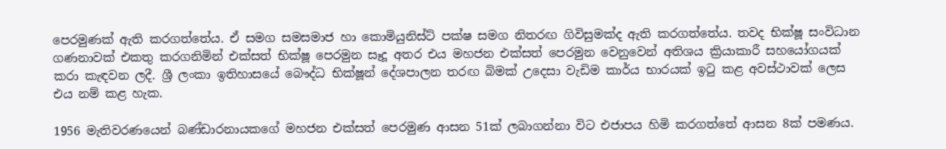පෙරමුණක් ඇති කරගත්තේය. ඒ සමග සමසමාජ හා කොමියුනිස්ට් පක්ෂ සමග නිතරඟ ගිවිසුමක්ද ඇති කරගත්තේය. තවද භික්ෂූ සංවිධාන ගණනාවක් එකතු කරගනිමින් එක්සත් භික්ෂූ පෙරමුන සෑදූ අතර එය මහජන එක්සත් පෙරමුන වෙනුවෙන් අතිශය ක්‍රියාකාරී සහයෝගයක් කරා කැඳවන ලදී. ශ්‍රී ලංකා ඉතිහාසයේ බෞද්ධ භික්ෂූන් දේශපාලන තරඟ බිමක් උදෙසා වැඩිම කාර්ය භාරයක් ඉටු කළ අවස්ථාවක් ලෙස එය නම් කළ හැක.

1956 මැතිවරණයෙන් බණ්ඩාරනායකගේ මහජන එක්සත් පෙරමුණ ආසන 51ක් ලබාගන්නා විට එජාපය හිමි කරගත්තේ ආසන 8ක් පමණය.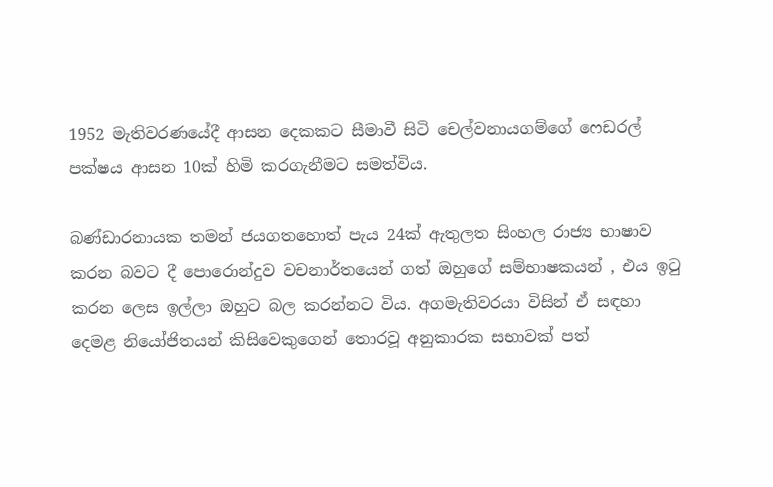1952 මැතිවරණයේදී ආසන දෙකකට සීමාවී සිටි චෙල්වනායගම්ගේ ෆෙඩරල් පක්ෂය ආසන 10ක් හිමි කරගැනීමට සමත්විය.

බණ්ඩාරනායක තමන් ජයගතහොත් පැය 24ක් ඇතුලත සිංහල රාජ්‍ය භාෂාව කරන බවට දී පොරොන්දුව වචනාර්තයෙන් ගත් ඔහුගේ සම්භාෂකයන් , එය ඉටු කරන ලෙස ඉල්ලා ඔහුට බල කරන්නට විය. අගමැතිවරයා විසින් ඒ සඳහා දෙමළ නියෝජිතයන් කිසිවෙකුගෙන් තොරවූ අනුකාරක සභාවක් පත්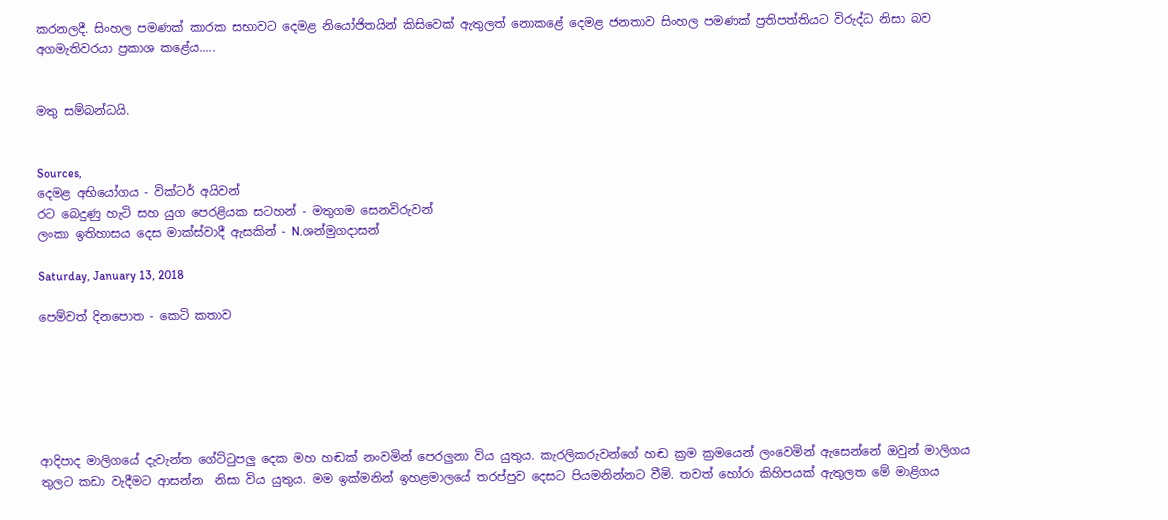කරනලදී. සිංහල පමණක් කාරක සභාවට දෙමළ නියෝජිතයින් කිසිවෙක් ඇතුලත් නොකළේ දෙමළ ජනතාව සිංහල පමණක් ප්‍රතිපත්තියට විරුද්ධ නිසා බව අගමැතිවරයා ප්‍රකාශ කළේය.....


මතු සම්බන්ධයි.


Sources,
දෙමළ අභියෝගය - වික්ටර් අයිවන්
රට බෙදුණු හැටි සහ යුග පෙරළියක සටහන් - මතුගම සෙනවිරුවන්
ලංකා ඉතිහාසය දෙස මාක්ස්වාදී ඇසකින් - N.ශන්මුගදාසන්

Saturday, January 13, 2018

පෙම්වත් දිනපොත - කෙටි කතාව






ආදිපාද මාලිගයේ දැවැන්ත ගේට්ටුපලු දෙක මහ හඬක් නංවමින් පෙරලුනා විය යුතුය. කැරලිකරුවන්ගේ හඬ ක්‍රම ක්‍රමයෙන් ලංවෙමින් ඇසෙන්නේ ඔවුන් මාලිගය තුලට කඩා වැදීමට ආසන්න  නිසා විය යුතුය. මම ඉක්මනින් ඉහළමාලයේ තරප්පුව දෙසට පියමනින්නට වීමි. තවත් හෝරා කිහිපයක් ඇතුලත මේ මාළිගය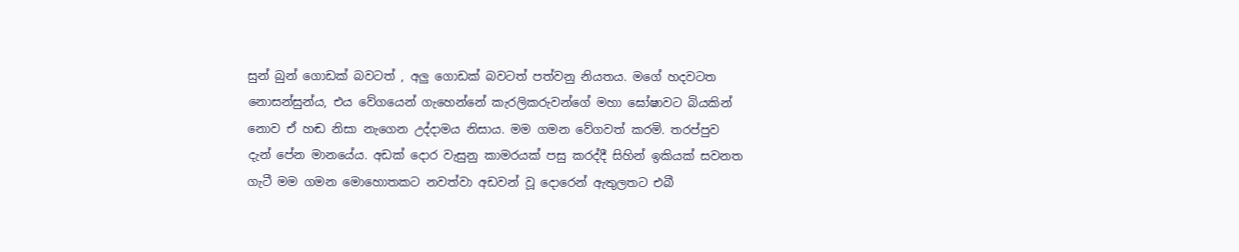සුන් බුන් ගොඩක් බවටත් , අලු ගොඩක් බවටත් පත්වනු නියතය. මගේ හදවටත නොසන්සුන්ය, එය වේගයෙන් ගැහෙන්නේ කැරලිකරුවන්ගේ මහා ඝෝෂාවට බියකින් නොව ඒ හඬ නිසා නැගෙන උද්දාමය නිසාය. මම ගමන වේගවත් කරමි. තරප්පුව දැන් පේන මානයේය. අඩක් දොර වැසුනු කාමරයක් පසු කරද්දී සිහින් ඉකියක් සවනත ගැටී මම ගමන මොහොතකට නවත්වා අඩවන් වූ දොරෙන් ඇතුලතට එබී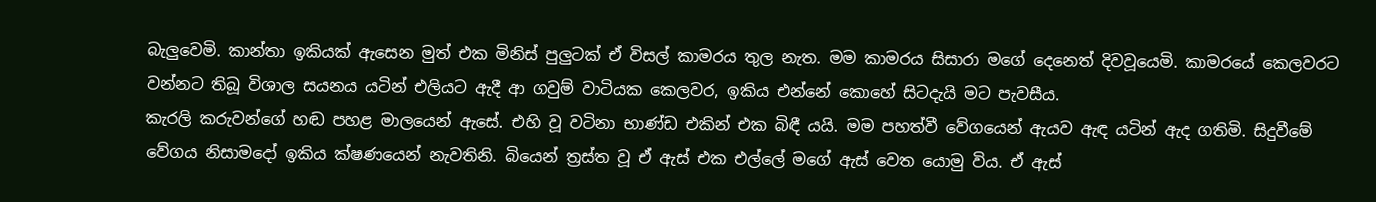බැලුවෙමි. කාන්තා ඉකියක් ඇසෙන මුත් එක මිනිස් පුලුටක් ඒ විසල් කාමරය තුල නැත. මම කාමරය සිසාරා මගේ දෙනෙත් දිවවූයෙමි. කාමරයේ කෙලවරට වන්නට තිබූ විශාල සයනය යටින් එලියට ඇදී ආ ගවුම් වාටියක කෙලවර, ඉකිය එන්නේ කොහේ සිටදැයි මට පැවසීය.
කැරලි කරුවන්ගේ හඬ පහළ මාලයෙන් ඇසේ. එහි වූ වටිනා භාණ්ඩ එකින් එක බිඳී යයි. මම පහත්වී වේගයෙන් ඇයව ඇඳ යටින් ඇද ගතිමි. සිදුවීමේ වේගය නිසාමදෝ ඉකිය ක්ෂණයෙන් නැවතිනි. බියෙන් ත්‍රස්ත වූ ඒ ඇස් එක එල්ලේ මගේ ඇස් වෙත යොමු විය. ඒ ඇස්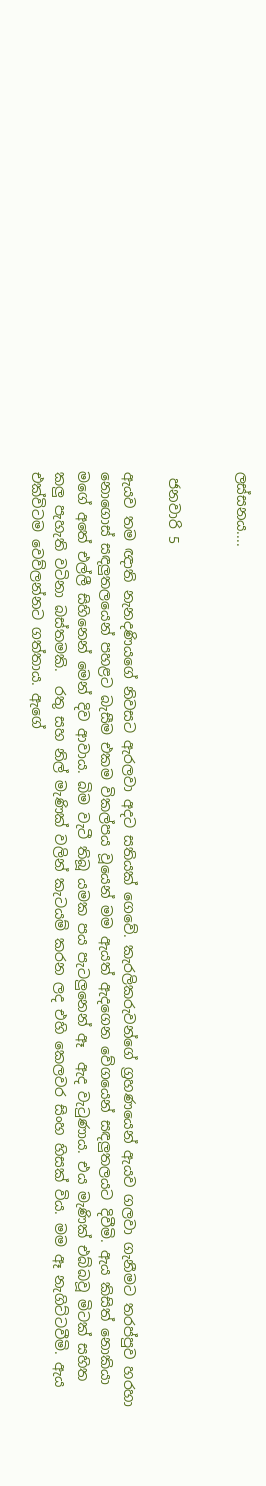ලස්සනය....


 ජනවාරි 5

ඇයව තම ඥාති නැනදණියගේ නිවසට ඇරලවා අදට සතියක් ගෙවේ. කැරලිකරුවන්ගේ ග්‍රහණයෙන් ඇයව ගලවා ගැනීමට තරප්පුව හරහා නොගොස් සඳලුතලයෙන් පහළට බැසීම එකම විකල්පය වූයෙන් මම ඇයත් ඇදගෙන වේගයෙන් සඳලුතලයට දිවීමි. ඇය කිසිත් නොකියා මගේ අතේ එල්ලී සිහිනෙන් මෙන් දිව ආවාය. බිම වැටී තිබූ යමක පය පැටලුනෙන් ඈ  ඇද වැටුණාය. එය මැණික් එබ්බවූ මිටක් සහිත කලු පැහැති වටිනා බස්තමකි.  රතු සහ නිල් මැණික් වලින් කැටයම් කරන ලද එහි කෙලවර සිංහ හිසක් විය. මම ඈ නැගිට්ටවීමි. ඇය එක්විටම වෙව්ලන්නට ගත්තාය. ඇගේ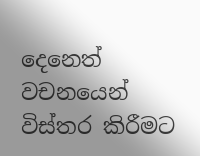දෙනෙත් වචනයෙන් විස්තර කිරීමට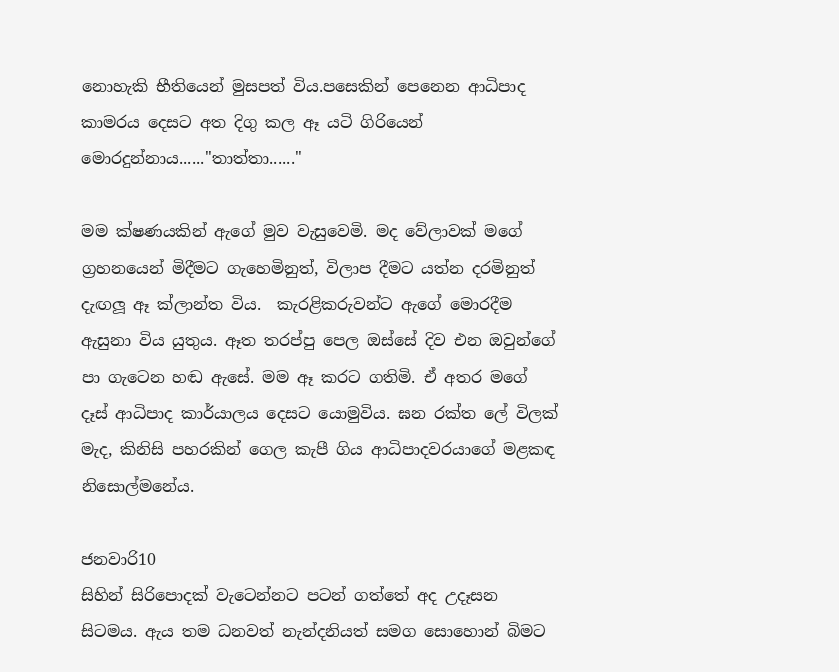නොහැකි භීතියෙන් මුසපත් විය.පසෙකින් පෙනෙන ආධිපාද කාමරය දෙසට අත දිගු කල ඈ යටි ගිරියෙන් මොරදුන්නාය......"තාත්තා......"

මම ක්ෂණයකින් ඇගේ මුව වැසුවෙමි. මද වේලාවක් මගේ ග්‍රහනයෙන් මිදීමට ගැහෙමිනුත්, විලාප දීමට යත්න දරමිනුත් දැඟලූ ඈ ක්ලාන්ත විය.  කැරළිකරුවන්ට ඇගේ මොරදීම ඇසුනා විය යුතුය. ඈත තරප්පු පෙල ඔස්සේ දිව එන ඔවුන්ගේ  පා ගැටෙන හඬ ඇසේ. මම ඈ කරට ගතිමි. ඒ අතර මගේ දෑස් ආධිපාද කාර්යාලය දෙසට යොමුවිය. ඝන රක්ත ලේ විලක් මැද, කිනිසි පහරකින් ගෙල කැපී ගිය ආධිපාදවරයාගේ මළකඳ නිසොල්මනේය.

ජනවාරි10
සිහින් සිරිපොදක් වැටෙන්නට පටන් ගත්තේ අද උදෑසන සිටමය. ඇය තම ධනවත් නැන්දනියත් සමග සොහොන් බිමට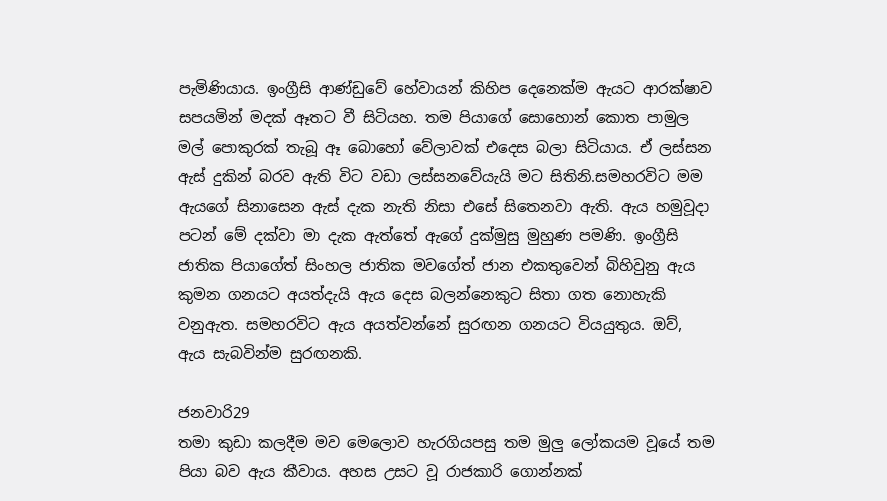පැමිණියාය. ඉංග්‍රීසි ආණ්ඩුවේ හේවායන් කිහිප දෙනෙක්ම ඇයට ආරක්ෂාව සපයමින් මදක් ඈතට වී සිටියහ. තම පියාගේ සොහොන් කොත පාමුල මල් පොකුරක් තැබූ ඈ බොහෝ වේලාවක් එදෙස බලා සිටියාය. ඒ ලස්සන ඇස් දුකින් බරව ඇති විට වඩා ලස්සනවේයැයි මට සිතිනි.සමහරවිට මම ඇයගේ සිනාසෙන ඇස් දැක නැති නිසා එසේ සිතෙනවා ඇති. ඇය හමුවූදා පටන් මේ දක්වා මා දැක ඇත්තේ ඇගේ දුක්මුසු මුහුණ පමණි. ඉංග්‍රීසි  ජාතික පියාගේත් සිංහල ජාතික මවගේත් ජාන එකතුවෙන් බිහිවුනු ඇය කුමන ගනයට අයත්දැයි ඇය දෙස බලන්නෙකුට සිතා ගත නොහැකි වනුඇත. සමහරවිට ඇය අයත්වන්නේ සුරඟන ගනයට වියයුතුය. ඔව්, ඇය සැබවින්ම සුරඟනකි.

ජනවාරි29
තමා කුඩා කලදීම මව මෙලොව හැරගියපසු තම මුලු ලෝකයම වූයේ තම පියා බව ඇය කීවාය. අහස උසට වූ රාජකාරි ගොන්නක්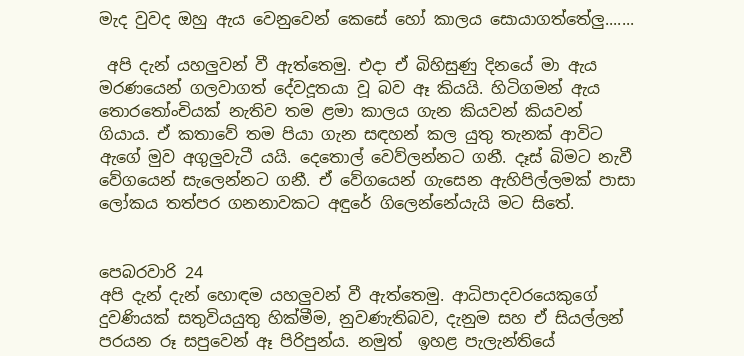මැද වුවද ඔහු ඇය වෙනුවෙන් කෙසේ හෝ කාලය සොයාගත්තේලු.......

 අපි දැන් යහලුවන් වී ඇත්තෙමු. එදා ඒ බිහිසුණු දිනයේ මා ඇය මරණයෙන් ගලවාගත් දේවදූතයා වූ බව ඈ කියයි. හිටිගමන් ඇය තොරතෝංචියක් නැතිව තම ළමා කාලය ගැන කියවන් කියවන් ගියාය. ඒ කතාවේ තම පියා ගැන සඳහන් කල යුතු තැනක් ආවිට ඇගේ මුව අගුලුවැටී යයි. දෙතොල් වෙව්ලන්නට ගනී. දෑස් බිමට නැවී වේගයෙන් සැලෙන්නට ගනී. ඒ වේගයෙන් ගැසෙන ඇහිපිල්ලමක් පාසා ලෝකය තත්පර ගනනාවකට අඳුරේ ගිලෙන්නේ‍යැයි මට සිතේ.


පෙබරවාරි 24
අපි දැන් දැන් හොඳම යහලුවන් වී ඇත්තෙමු. ආධිපාදවරයෙකුගේ දුවණියක් සතුවියයුතු හික්මීම, නුවණැතිබව, දැනුම සහ ඒ සියල්ලන් පරයන රූ සපුවෙන් ඈ පිරිපුන්ය. නමුත්  ඉහළ පැලැන්තියේ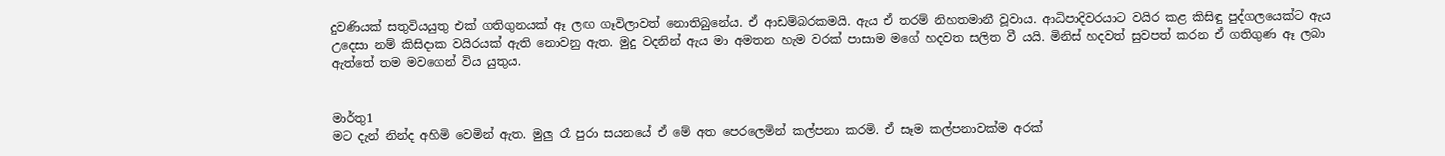දුවණියක් සතුවියයුතු එක් ගතිගුනයක් ඈ ලඟ ගෑවිලාවත් නොතිබුනේය. ඒ ආඩම්බරකමයි. ඇය ඒ තරම් නිහතමානී වූවාය. ආධිපාදිවරයාට වයිර කළ කිසිඳු පුද්ගලයෙක්ට ඇය උදෙසා නම් කිසිදාක වයිරයක් ඇති නොවනු ඇත. මුදු වදනින් ඇය මා අමතන හැම වරක් පාසාම මගේ හදවත සලිත වී යයි. මිනිස් හදවත් සුවපත් කරන ඒ ගතිගුණ ඈ ලබා ඇත්තේ තම මවගෙන් විය යුතුය.


මාර්තු1
මට දැන් නින්ද අහිමි වෙමින් ඇත. මුලු රෑ පුරා සයනයේ ඒ මේ අත පෙරලෙමින් කල්පනා කරමි. ඒ සෑම කල්පනාවක්ම අරක්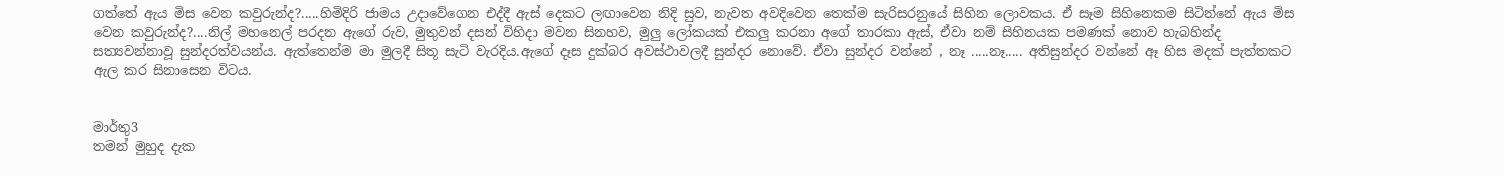ගත්තේ ඇය මිස වෙන කවුරුන්ද?.....හිමිදිරි ජාමය උදාවේගෙන එද්දී ඇස් දෙකට ලඟාවෙන නිදි සුව, නැවත අවදිවෙන තෙක්ම සැරිසරනුයේ සිහින ලොවකය. ඒ සෑම සිහිනෙකම සිටින්නේ ඇය මිස වෙන කවුරුන්ද?....නිල් මහනෙල් පරදන ඇගේ රුව, මුතුවන් දසන් විහිදා මවන සිනහව, මුලු ලෝකයක් එකලු කරනා අගේ තාරකා ඇස්, ඒවා නම් සිහිනයක පමණක් නොව හැබහින්ද සත්‍යවන්නාවූ සුන්දරත්වයන්ය. ඇත්තෙන්ම මා මුලදී සිතූ සැටි වැරදිය.ඇගේ දෑස දුක්බර අවස්ථාවලදී සුන්දර නොවේ. ඒවා සුන්දර වන්නේ , නෑ .....නෑ..... අතිසුන්දර වන්නේ ඈ හිස මදක් පැත්තකට ඇල කර සිනාසෙන විටය.


මාර්තු3
තමන් මුහුද දැක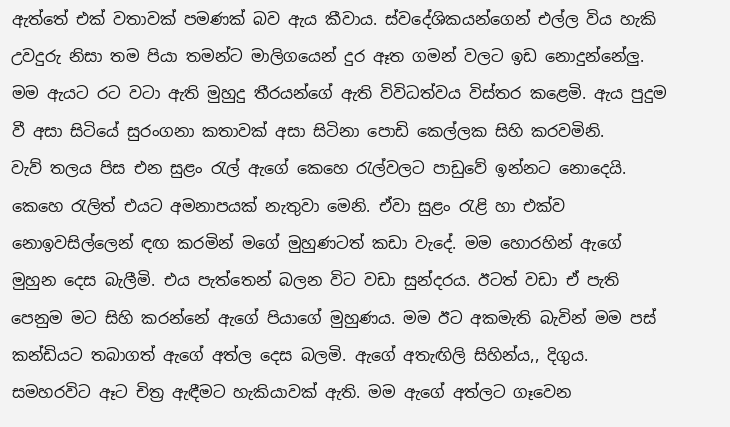ඇත්තේ එක් වතාවක් පමණක් බව ඇය කීවාය. ස්වදේශිකයන්ගෙන් එල්ල විය හැකි උවදුරු නිසා තම පියා තමන්ට මාලිගයෙන් දුර ඈත ගමන් වලට ඉඩ නොදුන්නේලු. මම ඇයට රට වටා ඇති මුහුදු තීරයන්ගේ ඇති විවිධත්වය විස්තර කළෙමි. ඇය පුදුම වී අසා සිටියේ සුරංගනා කතාවක් අසා සිටිනා පොඩි කෙල්ලක සිහි කරවමිනි.
වැව් තලය පිස එන සුළං රැල් ඇගේ කෙහෙ රැල්වලට පාඩුවේ ඉන්නට නොදෙයි. කෙහෙ රැලිත් එයට අමනාපයක් නැතුවා මෙනි. ඒවා සුළං රැළි හා එක්ව නොඉවසිල්ලෙන් ඳඟ කරමින් මගේ මුහුණටත් කඩා වැදේ. මම හොරහින් ඇගේ මුහුන දෙස බැලීමි. එය පැත්තෙන් බලන විට වඩා සුන්දරය. ඊටත් වඩා ඒ පැති පෙනුම මට සිහි කරන්නේ ඇගේ පියාගේ මුහුණය. මම ඊට අකමැති බැවින් මම පස් කන්ඩියට තබාගත් ඇගේ අත්ල දෙස බලමි. ඇගේ අතැඟිලි සිහින්ය,, දිගුය. සමහරවිට ඈට චිත්‍ර ඇඳීමට හැකියාවක් ඇති. මම ඇගේ අත්ලට ගෑවෙන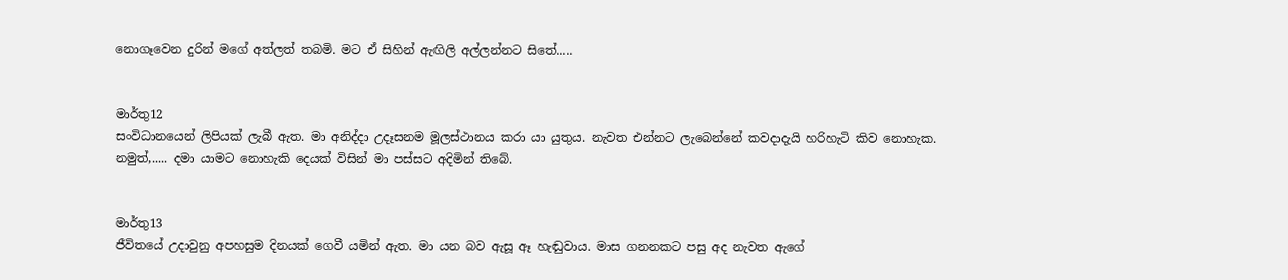නොගෑවෙන දුරින් මගේ අත්ලත් තබමි. මට ඒ සිහින් ඇඟිලි අල්ලන්නට සිතේ.....


මාර්තු12
සංවිධානයෙන් ලිපියක් ලැබී ඇත. මා අනිද්දා උදෑසනම මූලස්ථානය කරා යා යුතුය. නැවත එන්නට ලැබෙන්නේ කවදාදැයි හරිහැටි කිව නොහැක.
නමුත්,..... දමා යාමට නොහැකි දෙයක් විසින් මා පස්සට අදිමින් තිබේ.


මාර්තු13
ජීවිතයේ උදාවුනු අපහසුම දිනයක් ගෙවී යමින් ඇත. මා යන බව ඇසූ ඈ හැඬුවාය. මාස ගනනකට පසු අද නැවත ඇගේ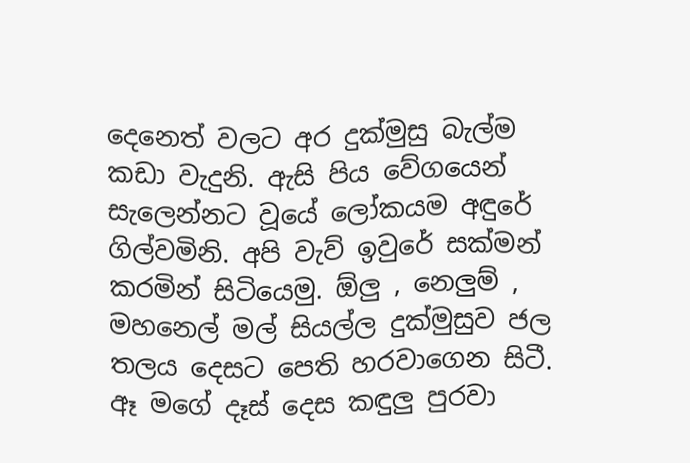දෙනෙත් වලට අර දුක්මුසු බැල්ම කඩා වැදුනි. ඇසි පිය වේගයෙන් සැලෙන්නට වූයේ ලෝකයම අඳුරේ ගිල්වමිනි. අපි වැව් ඉවුරේ සක්මන් කරමින් සිටියෙමු. ඕලු , නෙලුම් , මහනෙල් මල් සියල්ල දුක්මුසුව ජල තලය දෙසට පෙති හරවාගෙන සිටී. ඈ මගේ දෑස් දෙස කඳුලු පුරවා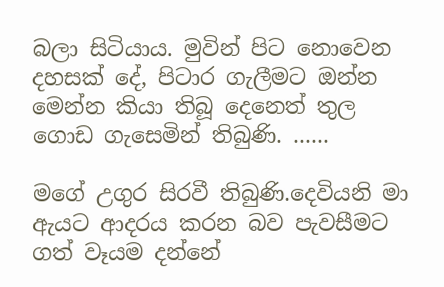බලා සිටියාය. මුවින් පිට නොවෙන දහසක් දේ, පිටාර ගැලීමට ඔන්න මෙන්න කියා තිබූ දෙනෙත් තුල ගොඩ ගැසෙමින් තිබුණි. ......

මගේ උගුර සිරවී තිබුණි.දෙවියනි මා ඇයට ආදරය කරන බව පැවසීමට ගත් වෑයම දන්නේ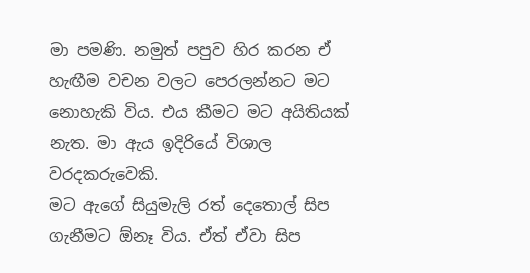මා පමණි. නමුත් පපුව හිර කරන ඒ හැඟීම වචන වලට පෙරලන්නට මට නොහැකි විය. එය කීමට මට අයිතියක් නැත. මා ඇය ඉදිරියේ විශාල වරදකරුවෙකි.
මට ඇගේ සියුමැලි රත් දෙතොල් සිප ගැනීමට ඕනෑ විය. ඒත් ඒවා සිප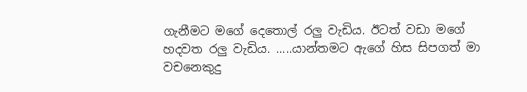ගැනීමට මගේ දෙතොල් රලු වැඩිය. ඊටත් වඩා මගේ හදවත රලු වැඩිය. .....යාන්තමට ඇගේ හිස සිපගත් මා වචනෙකුදු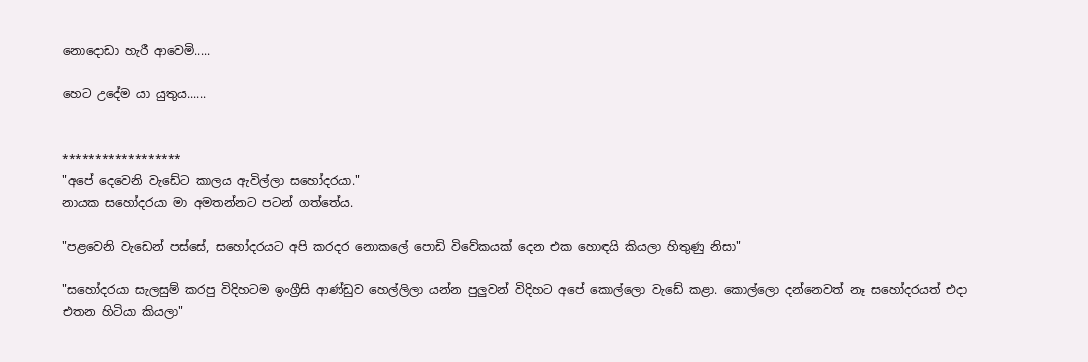නොදොඩා හැරී ආවෙමි.....

හෙට උදේම යා යුතුය......


******************
"අපේ දෙවෙනි වැඩේට කාලය ඇවිල්ලා සහෝදරයා."
නායක සහෝදරයා මා අමතන්නට පටන් ගත්තේය.

"පළවෙනි වැඩෙන් පස්සේ, සහෝදරයට අපි කරදර නොකලේ පොඩි විවේකයක් දෙන එක හොඳයි කියලා හිතුණු නිසා"

"සහෝදරයා සැලසුම් කරපු විදිහටම ඉංග්‍රීසි ආණ්ඩුව හෙල්ලිලා යන්න පුලුවන් විදිහට අපේ කොල්ලො වැඩේ කළා. කොල්ලො දන්නෙවත් නෑ සහෝදරයත් එදා එතන හිටියා කියලා"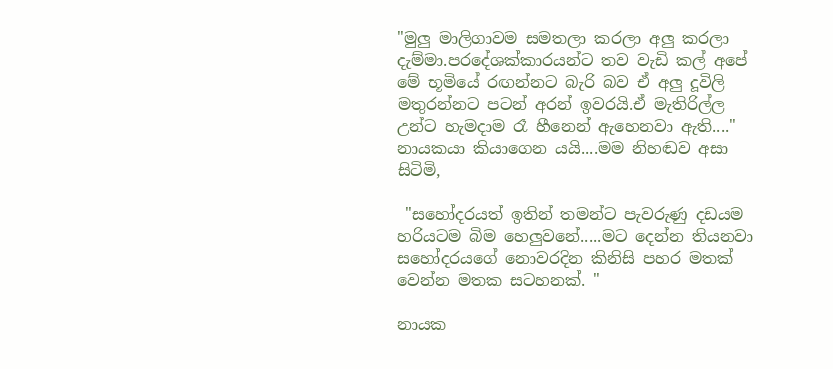"මුලු මාලිගාවම සමතලා කරලා අලු කරලා දැම්මා.පරදේශක්කාරයන්ට තව වැඩි කල් අපේ මේ භූමියේ රඟන්නට බැරි බව ඒ අලු දූවිලි මතුරන්නට පටන් අරන් ඉවරයි.ඒ මැතිරිල්ල උන්ට හැමදාම රෑ හීනෙන් ඇහෙනවා ඇති...."   නායකයා කියාගෙන යයි....මම නිහඬව අසා සිටිමි,

 "සහෝදරයත් ඉතින් තමන්ට පැවරුණු දඩයම හරියටම බිම හෙලුවනේ.....මට දෙන්න තියනවා සහෝදරයගේ නොවරදින කිනිසි පහර මතක් වෙන්න මතක සටහනක්. "

නායක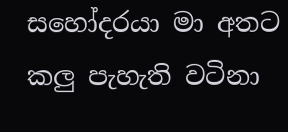සහෝදරයා මා අතට කලු පැහැති වටිනා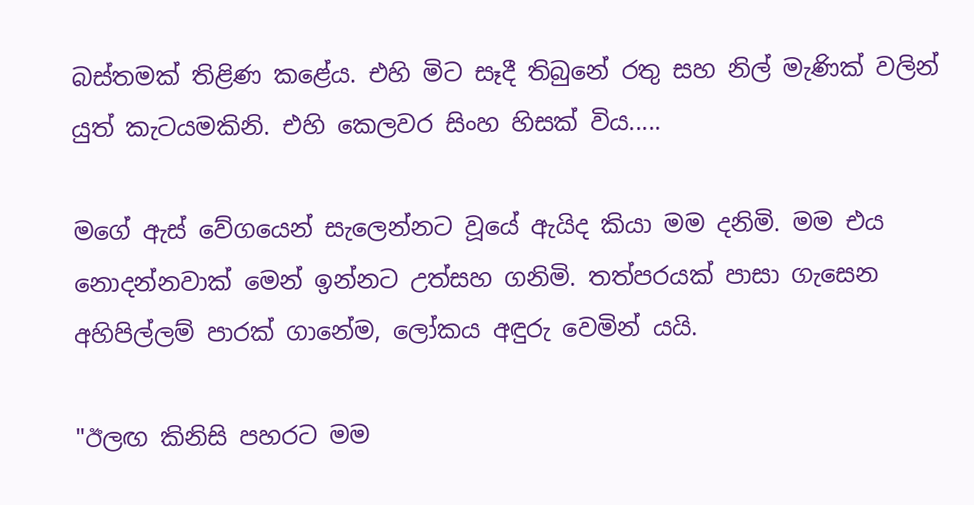බස්තමක් තිළිණ කළේය. එහි මිට සෑදී තිබුනේ රතු සහ නිල් මැණික් වලින් යුත් කැටයමකිනි. එහි කෙලවර සිංහ හිසක් විය.....

මගේ ඇස් වේගයෙන් සැලෙන්නට වූයේ ඇයිද කියා මම දනිමි. මම එය නොදන්නවාක් මෙන් ඉන්නට උත්සහ ගනිමි. තත්පරයක් පාසා ගැසෙන අහිපිල්ලම් පාරක් ගානේම, ලෝකය අඳුරු වෙමින් යයි.

"ඊලඟ කිනිසි පහරට මම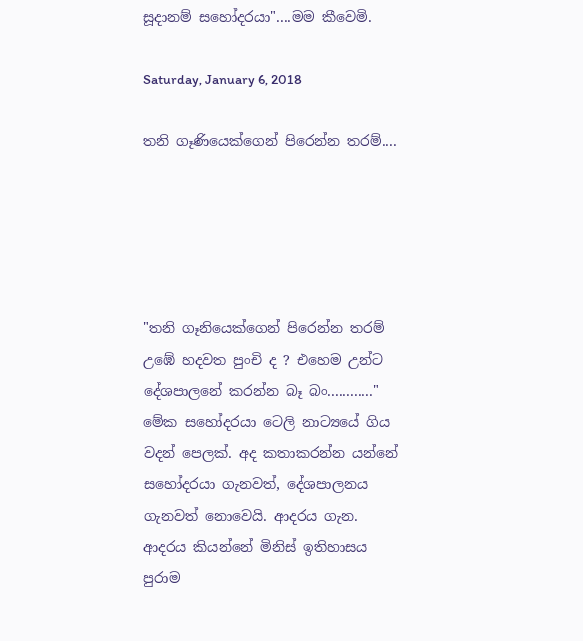සූදානම් සහෝදරයා"....මම කීවෙමි.

Saturday, January 6, 2018

තනි ගෑණියෙක්ගෙන් පිරෙන්න තරම්....





"තනි ගෑනියෙක්ගෙන් පිරෙන්න තරම් උඹේ හදවත පුංචි ද ? එහෙම උන්ට දේශපාලනේ කරන්න බෑ බං............"
මේක සහෝදරයා ටෙලි නාට්‍යයේ ගිය වදන් පෙලක්. අද කතාකරන්න යන්නේ සහෝදරයා ගැනවත්, දේශපාලනය ගැනවත් නොවෙයි. ආදරය ගැන. ආදරය කියන්නේ මිනිස් ඉතිහාසය පුරාම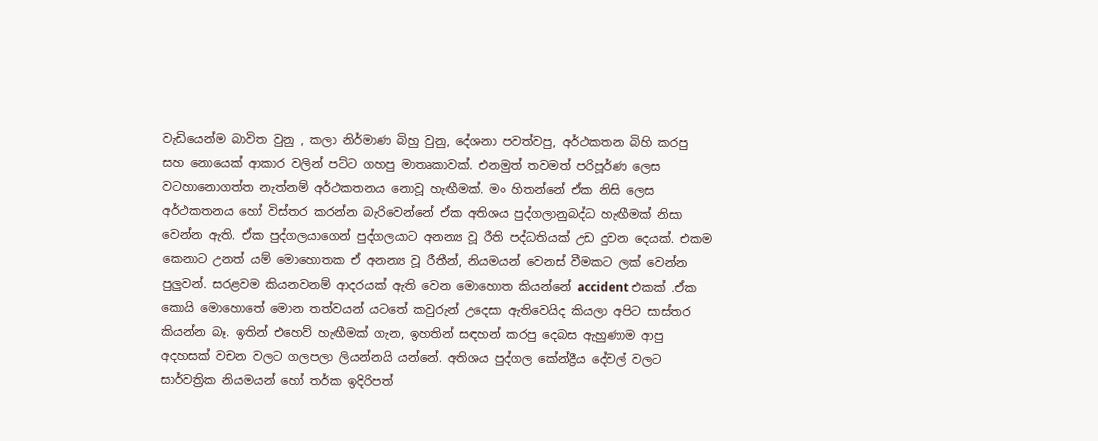වැඩියෙන්ම බාවිත වුනු , කලා නිර්මාණ බිහු වුනු, දේශනා පවත්වපු, අර්ථකතන බිහි කරපු සහ නොයෙක් ආකාර වලින් පට්ට ගහපු මාතෘකාවක්. එනමුත් තවමත් පරිපූර්ණ ලෙස වටහානොගත්ත නැත්නම් අර්ථකතනය නොවූ හැඟීමක්. මං හිතන්නේ ඒක නිසි ලෙස අර්ථකතනය හෝ විස්තර කරන්න බැරිවෙන්නේ ඒක අතිශය පුද්ගලානුබද්ධ හැඟීමක් නිසා වෙන්න ඇති. ඒක පුද්ගලයාගෙන් පුද්ගලයාට අනන්‍ය වූ රීති පද්ධතියක් උඩ දුවන දෙයක්. එකම කෙනාට උනත් යම් මොහොතක ඒ අනන්‍ය වූ රීතීන්, නියමයන් වෙනස් වීමකට ලක් වෙන්න පුලුවන්. සරළවම කියනවනම් ආදරයක් ඇති වෙන මොහොත කියන්නේ accident එකක් .ඒක කොයි මොහොතේ මොන තත්වයන් යටතේ කවුරුන් උදෙසා ඇතිවෙයිද කියලා අපිට සාස්තර කියන්න බෑ. ඉතින් එහෙව් හැඟීමක් ගැන, ඉහතින් සඳහන් කරපු දෙබස ඇහුණාම ආපු අදහසක් වචන වලට ගලපලා ලියන්නයි යන්නේ. අතිශය පුද්ගල කේන්ද්‍රීය දේවල් වලට සාර්වත්‍රික නියමයන් හෝ තර්ක ඉදිරිපත්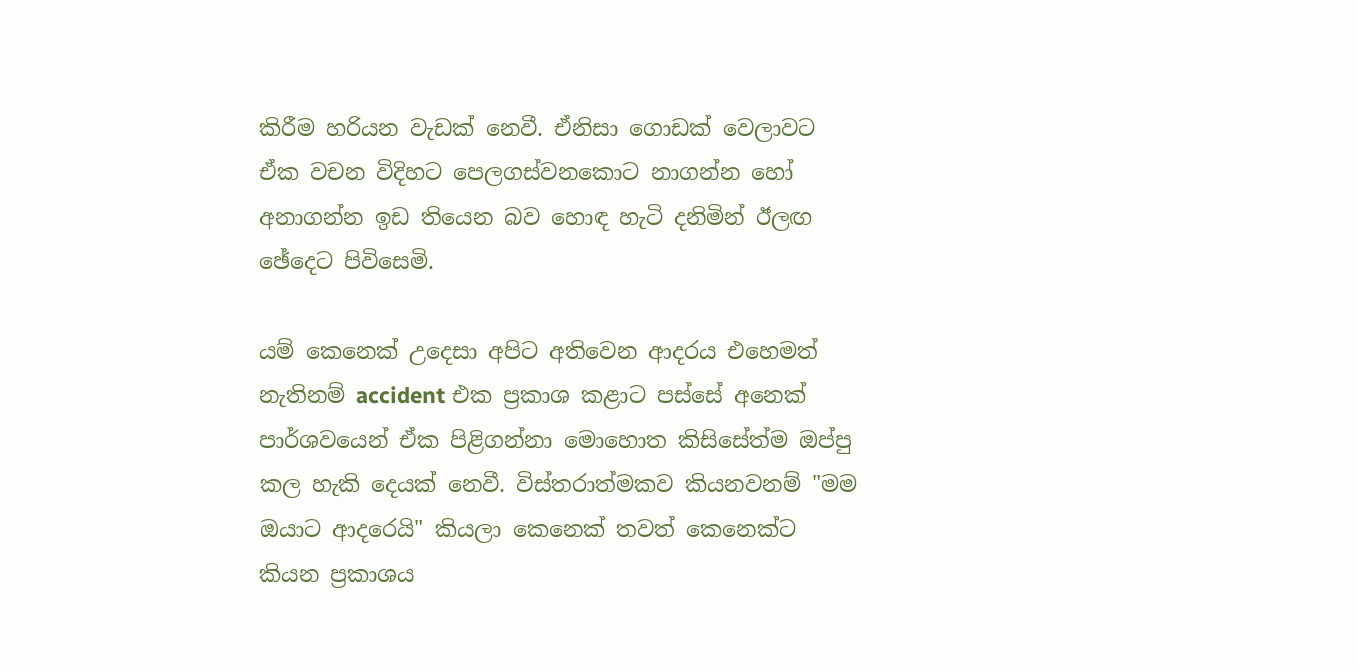කිරීම හරියන වැඩක් නෙවී. ඒනිසා ගොඩක් වෙලාවට ඒක වචන විදිහට පෙලගස්වනකොට නාගන්න හෝ අනාගන්න ඉඩ තියෙන බව හොඳ හැටි දනිමින් ඊලඟ ඡේදෙට පිවිසෙමි.

යම් කෙනෙක් උදෙසා අපිට අතිවෙන ආදරය එහෙමත් නැතිනම් accident එක ප්‍රකාශ කළාට පස්සේ අනෙක් පාර්ශවයෙන් ඒක පිළිගන්නා මොහොත කිසිසේත්ම ඔප්පු කල හැකි දෙයක් නෙවී. විස්තරාත්මකව කියනවනම් "මම ඔයාට ආදරෙයි" කියලා කෙනෙක් තවත් කෙනෙක්ට කියන ප්‍රකාශය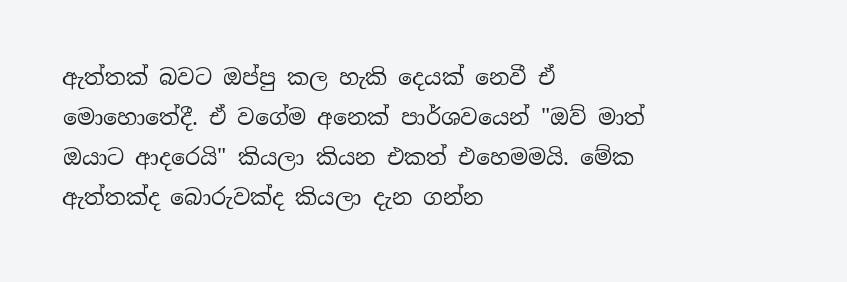ඇත්තක් බවට ඔප්පු කල හැකි දෙයක් නෙවී ඒ මොහොතේදී. ඒ වගේම අනෙක් පාර්ශවයෙන් "ඔව් මාත් ඔයාට ආදරෙයි" කියලා කියන එකත් එහෙමමයි. මේක ඇත්තක්ද බොරුවක්ද කියලා දැන ගන්න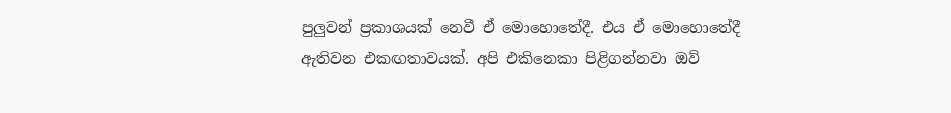පුලුවන් ප්‍රකාශයක් නෙවී ඒ මොහොතේදී. එය ඒ මොහොතේදී ඇතිවන එකඟතාවයක්. අපි එකිනෙකා පිළිගන්නවා ඔව්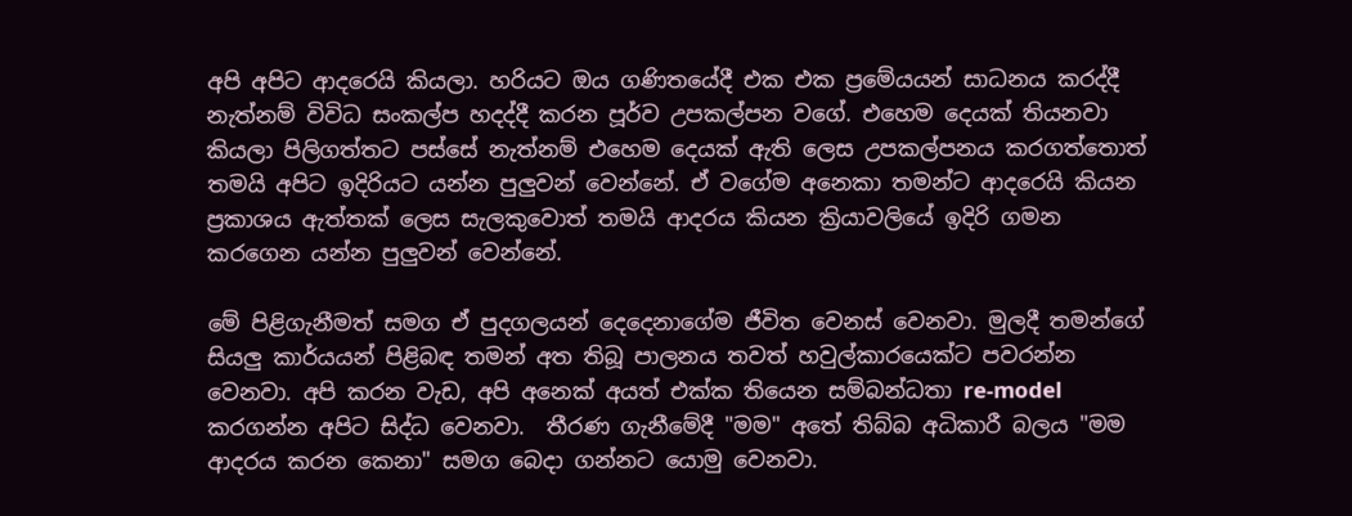අපි අපිට ආදරෙයි කියලා. හරියට ඔය ගණිතයේදී එක එක ප්‍රමේයයන් සාධනය කරද්දී නැත්නම් විවිධ සංකල්ප හදද්දී කරන පූර්ව උපකල්පන වගේ. එහෙම දෙයක් තියනවා කියලා පිලිගත්තට පස්සේ නැත්නම් එහෙම දෙයක් ඇති ලෙස උපකල්පනය කරගත්තොත් තමයි අපිට ඉදිරියට යන්න පුලුවන් වෙන්නේ. ඒ වගේම අනෙකා තමන්ට ආදරෙයි කියන ප්‍රකාශය ඇත්තක් ලෙස සැලකුවොත් තමයි ආදරය කියන ක්‍රියාවලියේ ඉදිරි ගමන කරගෙන යන්න පුලුවන් වෙන්නේ.

මේ පිළිගැනීමත් සමග ඒ පුදගලයන් දෙදෙනාගේම ජීවිත වෙනස් වෙනවා. මුලදී තමන්ගේ සියලු කාර්යයන් පිළිබඳ තමන් අත තිබූ පාලනය තවත් හවුල්කාරයෙක්ට පවරන්න වෙනවා. අපි කරන වැඩ, අපි අනෙක් අයත් එක්ක තියෙන සම්බන්ධතා re-model කරගන්න අපිට සිද්ධ වෙනවා.  තීරණ ගැනීමේදී "මම" අතේ තිබ්බ අධිකාරී බලය "මම ආදරය කරන කෙනා" සමග බෙදා ගන්නට යොමු වෙනවා.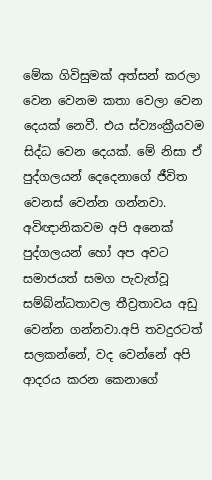මේක ගිවිසුමක් අත්සන් කරලා වෙන වෙනම කතා වෙලා වෙන දෙයක් නෙවී. එය ස්ව්‍යංක්‍රීයවම සිද්ධ වෙන දෙයක්. මේ නිසා ඒ පුද්ගලයන් දෙදෙනාගේ ජීවිත වෙනස් වෙන්න ගන්නවා.  අවිඥානිකවම අපි අනෙක් පුද්ගලයන් හෝ අප අවට සමාජයත් සමග පැවැත්වූ සම්බ්න්ධතාවල තීව්‍රතාවය අඩු වෙන්න ගන්නවා.අපි තවදුරටත් සලකන්නේ, වද වෙන්නේ අපි ආදරය කරන කෙනාගේ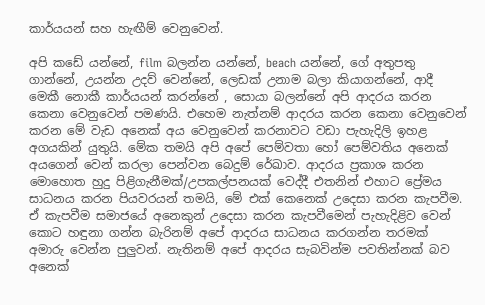කාර්යයන් සහ හැඟීම් වෙනුවෙන්.

අපි කඩේ යන්නේ, film බලන්න යන්නේ, beach යන්නේ, ගේ අතුපතු ගාන්නේ, උයන්න උදව් වෙන්නේ, ලෙඩක් උනාම බලා කියාගන්නේ, ආදී මෙකී නොකී කාර්යයන් කරන්නේ , සොයා බලන්නේ අපි ආදරය කරන කෙනා වෙනුවෙන් පමණයි. එහෙම නැත්නම් ආදරය කරන කෙනා වෙනුවෙන් කරන මේ වැඩ අනෙක් අය වෙනුවෙන් කරනාවට වඩා පැහැදිලි ඉහළ අගයකින් යුතුයි. මේක තමයි අපි අපේ පෙම්වතා හෝ පෙම්වතිය අනෙක් අයගෙන් වෙන් කරලා පෙන්වන බෙදුම් රේඛාව. ආදරය ප්‍රකාශ කරන මොහොත හුදු පිළිගැනීමක්/උපකල්පනයක් වෙද්දී එතනින් එහාට ප්‍රේමය සාධනය කරන පියවරයන් තමයි, මේ එක් කෙනෙක් උදෙසා කරන කැපවීම. ඒ කැපවීම සමාජයේ අනෙකුන් උදෙසා කරන කැපවීමෙන් පැහැදිළිව වෙන් කොට හඳුනා ගන්න බැරිනම් අපේ ආදරය සාධනය කරගන්න තරමක් අමාරු වෙන්න පුලුවන්. නැතිනම් අපේ ආදරය සැබවින්ම පවතින්නක් බව අනෙක්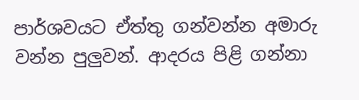පාර්ශවයට ඒත්තු ගන්වන්න අමාරු වන්න පුලුවන්. ආදරය පිළි ගන්නා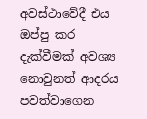අවස්ථාවේදී එය ඔප්පු කර දැක්වීමක් අවශ්‍ය නොවුනත් ආදරය පවත්වාගෙන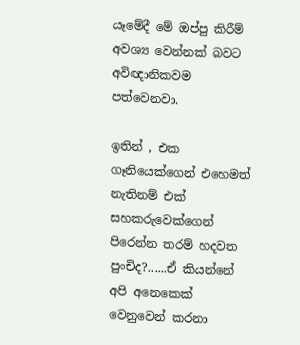යෑමේදී මේ ඔප්පු කිරීම් අවශ්‍ය වෙන්නක් බවට අවිඥානිකවම පත්වෙනවා.

ඉතින් , එක ගෑනියෙක්ගෙන් එහෙමත් නැතිනම් එක් සහකරුවෙක්ගෙන් පිරෙන්න තරම් හදවත පුංචිද?......ඒ කියන්නේ අපි අනෙකෙක් වෙනුවෙන් කරනා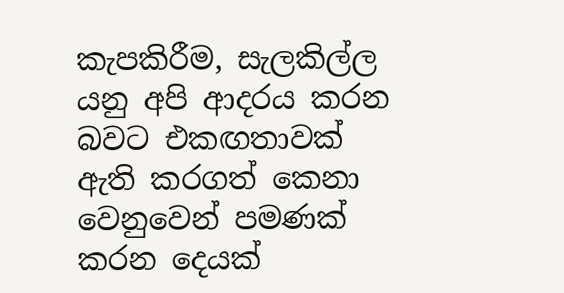කැපකිරීම, සැලකිල්ල යනු අපි ආදරය කරන බවට එකඟතාවක් ඇති කරගත් කෙනා වෙනුවෙන් පමණක් කරන දෙයක්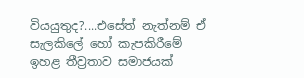වියයුතුද?....එසේත් නැත්නම් ඒ සැලකිලේ හෝ කැපකිරීමේ ඉහළ තීව්‍රතාව සමාජයක්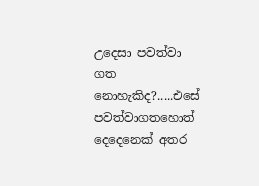උදෙසා පවත්වා ගත නොහැකිද?.....එසේ පවත්වාගතහොත් දෙදෙනෙක් අතර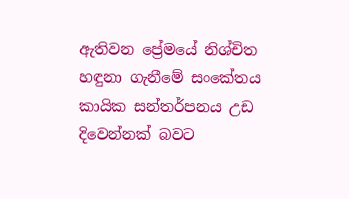ඇතිවන ප්‍රේමයේ නිශ්චිත හඳුනා ගැනීමේ සංකේතය කායික සන්තර්පනය උඩ දිවෙන්නක් බවට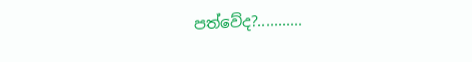පත්වේද?...........